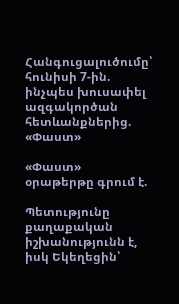Հանգուցալուծումը՝ հունիսի 7-ին. ինչպես խուսափել ազգակործան հետևանքներից. «Փաստ»

«Փաստ» օրաթերթը գրում է.

Պետությունը քաղաքական իշխանությունն է, իսկ Եկեղեցին՝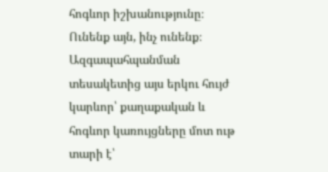հոգևոր իշխանությունը։ Ունենք այն, ինչ ունենք։ Ազգապահպանման տեսակետից այս երկու հույժ կարևոր՝ քաղաքական և հոգևոր կառույցները մոտ ութ տարի է՝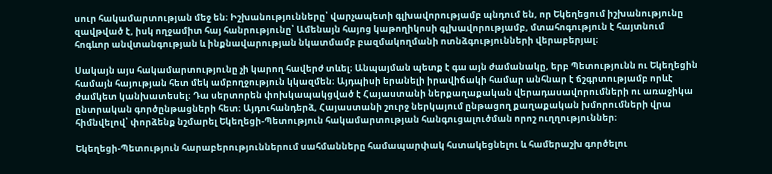սուր հակամարտության մեջ են։ Իշխանությունները՝ վարչապետի գլխավորությամբ պնդում են, որ Եկեղեցում իշխանությունը զավթված է, իսկ ողջամիտ հայ հանրությունը՝ Ամենայն հայոց կաթողիկոսի գլխավորությամբ, մտահոգություն է հայտնում հոգևոր անվտանգության և ինքնավարության նկատմամբ բազմակողմանի ոտնձգությունների վերաբերյալ։

Սակայն այս հակամարտությունը չի կարող հավերժ տևել։ Անպայման պետք է գա այն ժամանակը, երբ Պետությունն ու Եկեղեցին համայն հայության հետ մեկ ամբողջություն կկազմեն։ Այդպիսի երանելի իրավիճակի համար անհնար է ճշգրտությամբ որևէ ժամկետ կանխատեսել։ Դա սերտորեն փոխկապակցված է Հայաստանի ներքաղաքական վերադասավորումների ու առաջիկա ընտրական գործընթացների հետ։ Այդուհանդերձ, Հայաստանի շուրջ ներկայում ընթացող քաղաքական խմորումների վրա հիմնվելով՝ փորձենք նշմարել Եկեղեցի-Պետություն հակամարտության հանգուցալուծման որոշ ուղղություններ։

Եկեղեցի-Պետություն հարաբերություններում սահմանները համապարփակ հստակեցնելու և համերաշխ գործելու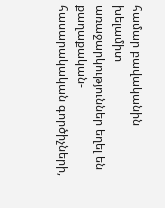համար բավականին խելամիտ առաջարկություններ եղել են քաղաքական-հասարակական գործիչների,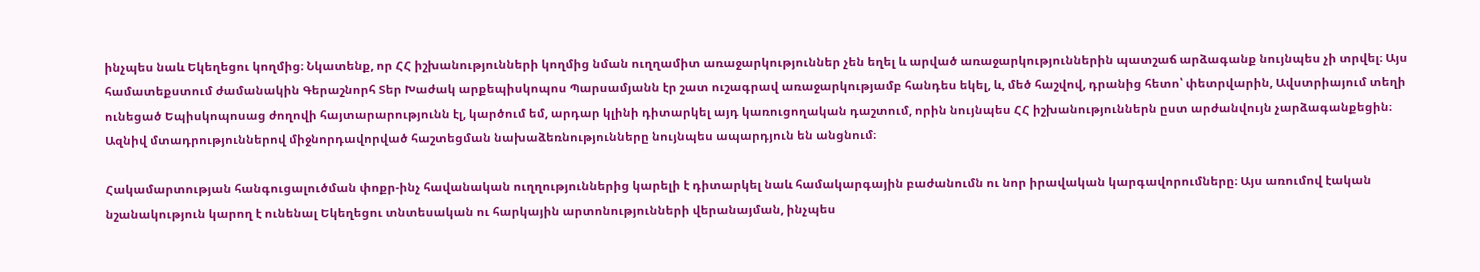ինչպես նաև Եկեղեցու կողմից։ Նկատենք, որ ՀՀ իշխանությունների կողմից նման ուղղամիտ առաջարկություններ չեն եղել և արված առաջարկություններին պատշաճ արձագանք նույնպես չի տրվել։ Այս համատեքստում ժամանակին Գերաշնորհ Տեր Խաժակ արքեպիսկոպոս Պարսամյանն էր շատ ուշագրավ առաջարկությամբ հանդես եկել, և, մեծ հաշվով, դրանից հետո՝ փետրվարին, Ավստրիայում տեղի ունեցած Եպիսկոպոսաց ժողովի հայտարարությունն էլ, կարծում եմ, արդար կլինի դիտարկել այդ կառուցողական դաշտում, որին նույնպես ՀՀ իշխանություններն ըստ արժանվույն չարձագանքեցին։ Ազնիվ մտադրություններով միջնորդավորված հաշտեցման նախաձեռնությունները նույնպես ապարդյուն են անցնում։

Հակամարտության հանգուցալուծման փոքր-ինչ հավանական ուղղություններից կարելի է դիտարկել նաև համակարգային բաժանումն ու նոր իրավական կարգավորումները։ Այս առումով էական նշանակություն կարող է ունենալ Եկեղեցու տնտեսական ու հարկային արտոնությունների վերանայման, ինչպես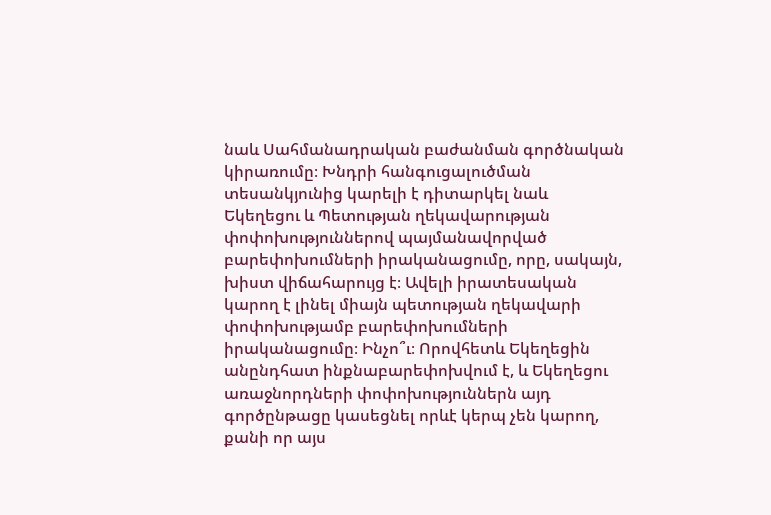նաև Սահմանադրական բաժանման գործնական կիրառումը։ Խնդրի հանգուցալուծման տեսանկյունից կարելի է դիտարկել նաև Եկեղեցու և Պետության ղեկավարության փոփոխություններով պայմանավորված բարեփոխումների իրականացումը, որը, սակայն, խիստ վիճահարույց է։ Ավելի իրատեսական կարող է լինել միայն պետության ղեկավարի փոփոխությամբ բարեփոխումների իրականացումը։ Ինչո՞ւ։ Որովհետև Եկեղեցին անընդհատ ինքնաբարեփոխվում է, և Եկեղեցու առաջնորդների փոփոխություններն այդ գործընթացը կասեցնել որևէ կերպ չեն կարող, քանի որ այս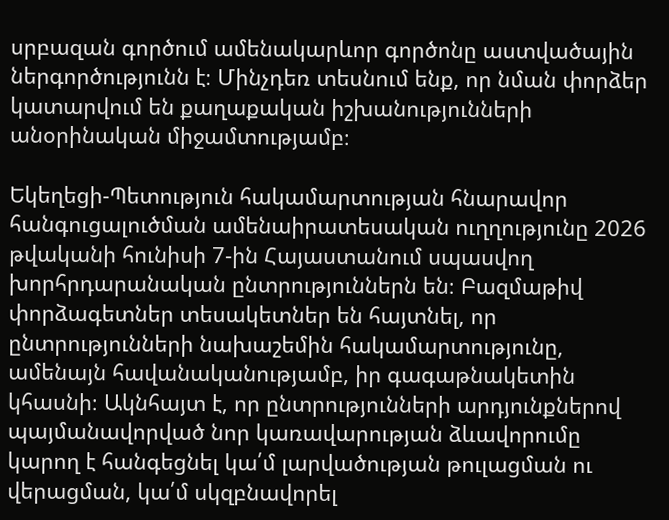սրբազան գործում ամենակարևոր գործոնը աստվածային ներգործությունն է։ Մինչդեռ տեսնում ենք, որ նման փորձեր կատարվում են քաղաքական իշխանությունների անօրինական միջամտությամբ։

Եկեղեցի-Պետություն հակամարտության հնարավոր հանգուցալուծման ամենաիրատեսական ուղղությունը 2026 թվականի հունիսի 7-ին Հայաստանում սպասվող խորհրդարանական ընտրություններն են։ Բազմաթիվ փորձագետներ տեսակետներ են հայտնել, որ ընտրությունների նախաշեմին հակամարտությունը, ամենայն հավանականությամբ, իր գագաթնակետին կհասնի։ Ակնհայտ է, որ ընտրությունների արդյունքներով պայմանավորված նոր կառավարության ձևավորումը կարող է հանգեցնել կա՛մ լարվածության թուլացման ու վերացման, կա՛մ սկզբնավորել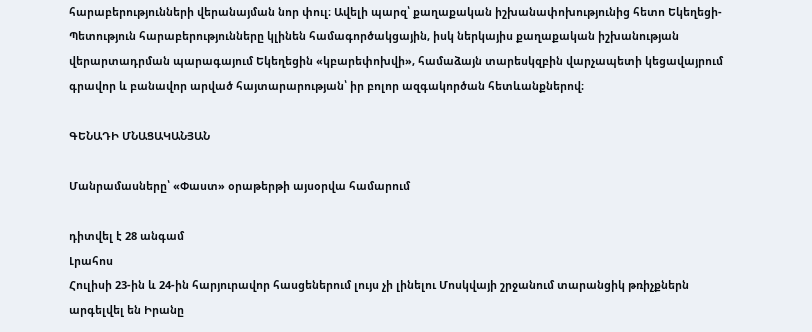հարաբերությունների վերանայման նոր փուլ։ Ավելի պարզ՝ քաղաքական իշխանափոխությունից հետո Եկեղեցի-Պետություն հարաբերությունները կլինեն համագործակցային, իսկ ներկայիս քաղաքական իշխանության վերարտադրման պարագայում Եկեղեցին «կբարեփոխվի», համաձայն տարեսկզբին վարչապետի կեցավայրում գրավոր և բանավոր արված հայտարարության՝ իր բոլոր ազգակործան հետևանքներով։

ԳԵՆԱԴԻ ՄՆԱՑԱԿԱՆՅԱՆ

Մանրամասները՝ «Փաստ» օրաթերթի այսօրվա համարում

դիտվել է 28 անգամ
Լրահոս
Հուլիսի 23-ին և 24-ին հարյուրավոր հասցեներում լույս չի լինելու Մոսկվայի շրջանում տարանցիկ թռիչքներն արգելվել են Իրանը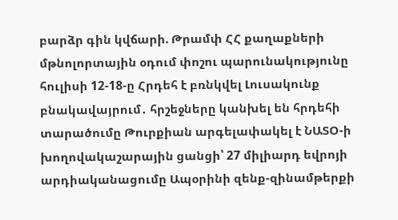բարձր գին կվճարի. Թրամփ ՀՀ քաղաքների մթնոլորտային օդում փոշու պարունակությունը հուլիսի 12-18-ը Հրդեհ է բռնկվել Լուսակունք բնակավայրում․ հրշեջները կանխել են հրդեհի տարածումը Թուրքիան արգելափակել է ՆԱՏՕ-ի խողովակաշարային ցանցի՝ 27 միլիարդ եվրոյի արդիականացումը Ապօրինի զենք-զինամթերքի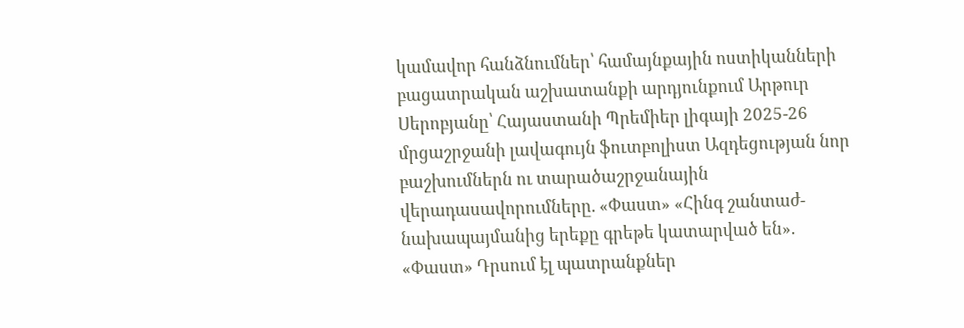կամավոր հանձնումներ՝ համայնքային ոստիկանների բացատրական աշխատանքի արդյունքում Արթուր Սերոբյանը՝ Հայաստանի Պրեմիեր լիգայի 2025-26 մրցաշրջանի լավագույն ֆուտբոլիստ Ազդեցության նոր բաշխումներն ու տարածաշրջանային վերադասավորումները. «Փաստ» «Հինգ շանտաժ-նախապայմանից երեքը գրեթե կատարված են». «Փաստ» Դրսում էլ պատրանքներ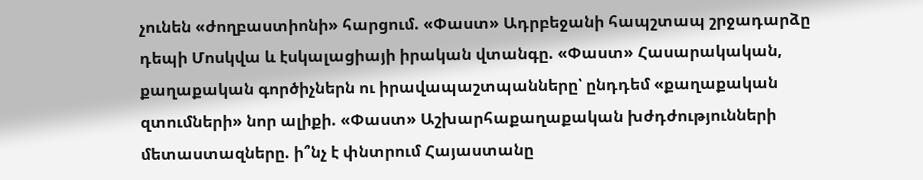չունեն «ժողբաստիոնի» հարցում. «Փաստ» Ադրբեջանի հապշտապ շրջադարձը դեպի Մոսկվա և էսկալացիայի իրական վտանգը. «Փաստ» Հասարակական, քաղաքական գործիչներն ու իրավապաշտպանները՝ ընդդեմ «քաղաքական զտումների» նոր ալիքի. «Փաստ» Աշխարհաքաղաքական խժդժությունների մետաստազները. ի՞նչ է փնտրում Հայաստանը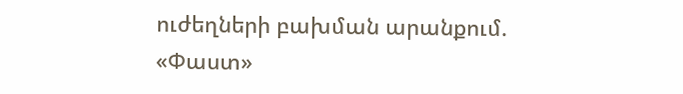ուժեղների բախման արանքում. «Փաստ»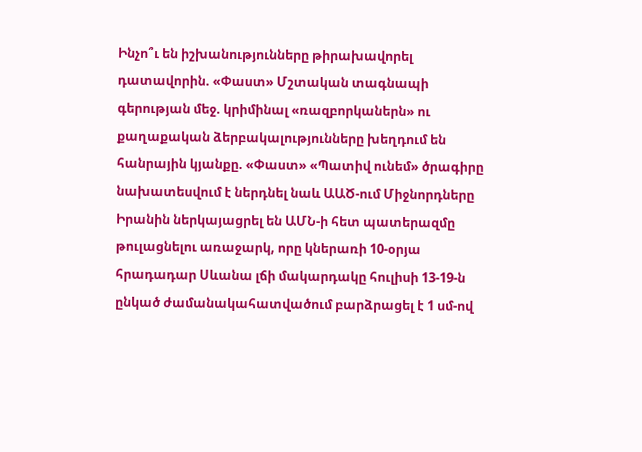Ինչո՞ւ են իշխանությունները թիրախավորել դատավորին. «Փաստ» Մշտական տագնապի գերության մեջ. կրիմինալ «ռազբորկաներն» ու քաղաքական ձերբակալությունները խեղդում են հանրային կյանքը. «Փաստ» «Պատիվ ունեմ» ծրագիրը նախատեսվում է ներդնել նաև ԱԱԾ-ում Միջնորդները Իրանին ներկայացրել են ԱՄՆ-ի հետ պատերազմը թուլացնելու առաջարկ, որը կներառի 10-օրյա հրադադար Սևանա լճի մակարդակը հուլիսի 13-19-ն ընկած ժամանակահատվածում բարձրացել է 1 սմ-ով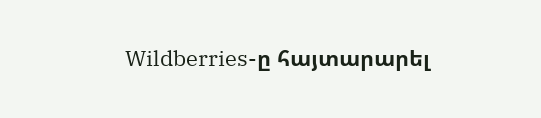Wildberries-ը հայտարարել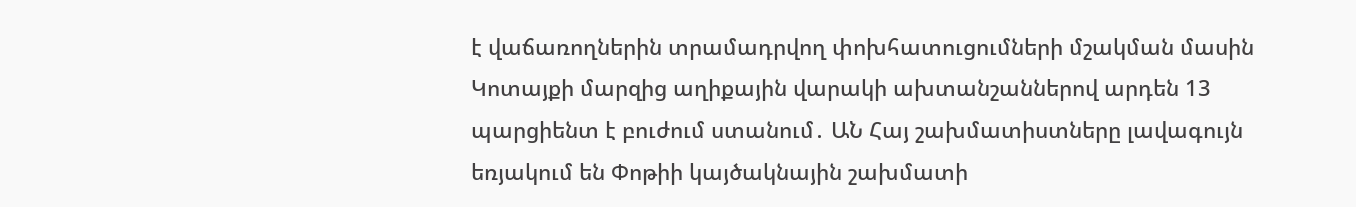է վաճառողներին տրամադրվող փոխհատուցումների մշակման մասին Կոտայքի մարզից աղիքային վարակի ախտանշաններով արդեն 13 պարցիենտ է բուժում ստանում․ ԱՆ Հայ շախմատիստները լավագույն եռյակում են Փոթիի կայծակնային շախմատի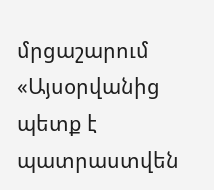մրցաշարում «Այսօրվանից պետք է պատրաստվեն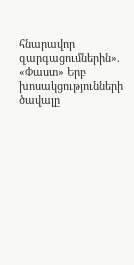հնարավոր զարգացումներին». «Փաստ» Երբ խոսակցությունների ծավալը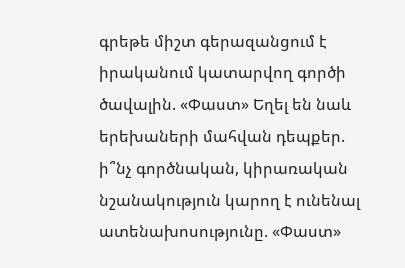գրեթե միշտ գերազանցում է իրականում կատարվող գործի ծավալին. «Փաստ» Եղել են նաև երեխաների մահվան դեպքեր. ի՞նչ գործնական, կիրառական նշանակություն կարող է ունենալ ատենախոսությունը. «Փաստ»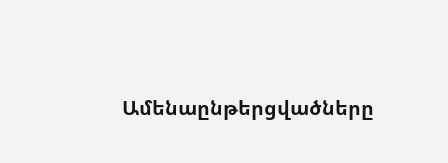Ամենաընթերցվածները